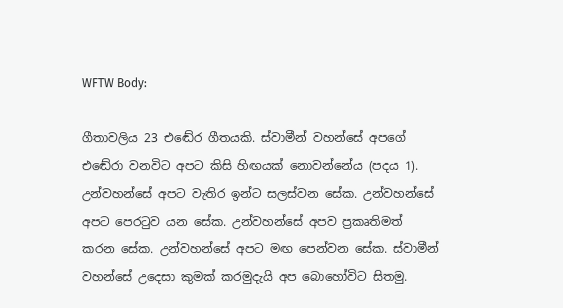WFTW Body:

ගීතාවලිය 23 එඬේර ගීතයකි. ස්වාමීන් වහන්සේ අපගේ එඬේරා වනවිට අපට කිසි හිඟයක් නොවන්නේය (පදය 1). උන්වහන්සේ අපට වැතිර ඉන්ට සලස්වන සේක. උන්වහන්සේ අපට පෙරටුව යන සේක. උන්වහන්සේ අපව ප්‍රකෘතිමත් කරන සේක. උන්වහන්සේ අපට මඟ පෙන්වන සේක. ස්වාමීන් වහන්සේ උදෙසා කුමක් කරමුදැයි අප බොහෝවිට සිතමු.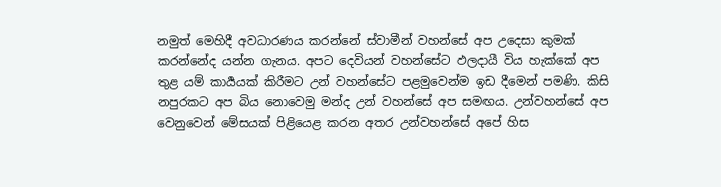නමුත් මෙහිදී අවධාරණය කරන්නේ ස්වාමීන් වහන්සේ අප උදෙසා කුමක් කරන්නේද යන්න ගැනය. අපට දෙවියන් වහන්සේට ඵලදායී විය හැක්කේ අප තුළ යම් කාර්‍යයක් කිරීමට උන් වහන්සේට පළමුවෙන්ම ඉඩ දීමෙන් පමණි. කිසි නපුරකට අප බිය නොවෙමු මන්ද උන් වහන්සේ අප සමඟය. උන්වහන්සේ අප වෙනුවෙන් මේසයක් පිළියෙළ කරන අතර උන්වහන්සේ අපේ හිස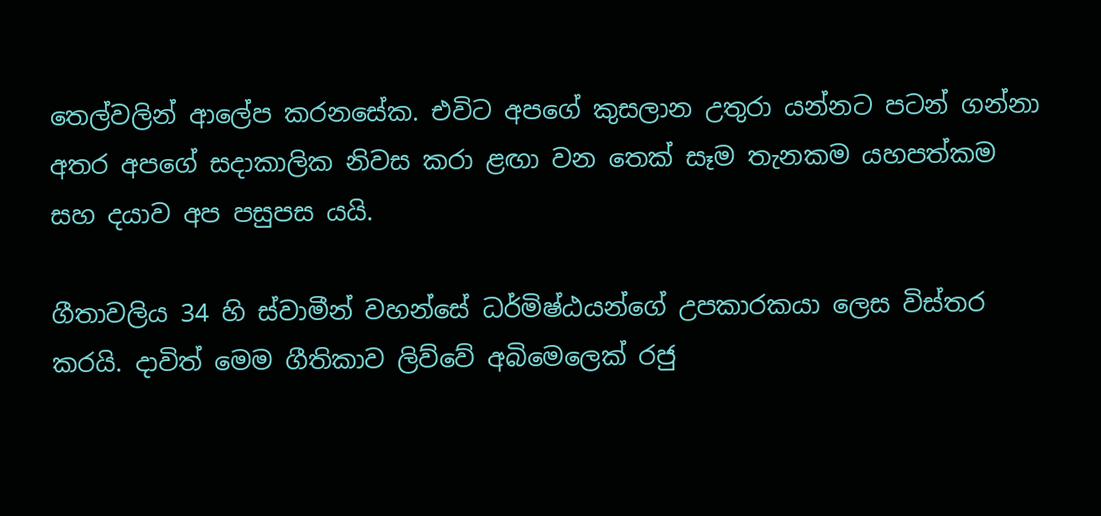තෙල්වලින් ආලේප කරනසේක. එවිට අපගේ කුසලාන උතුරා යන්නට පටන් ගන්නා අතර අපගේ සදාකාලික නිවස කරා ළඟා වන තෙක් සෑම තැනකම යහපත්කම සහ දයාව අප පසුපස යයි.

ගීතාවලිය 34 හි ස්වාමීන් වහන්සේ ධර්මිෂ්ඨයන්ගේ උපකාරකයා ලෙස විස්තර කරයි. දාවිත් මෙම ගීතිකාව ලිව්වේ අබිමෙලෙක් රජු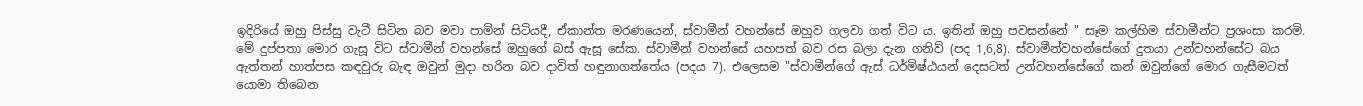ඉදිරියේ ඔහු පිස්සු වැටී සිටින බව මවා පාමින් සිටියදී, ඒකාන්ත මරණයෙන්, ස්වාමීන් වහන්සේ ඔහුව ගලවා ගත් විට ය. ඉතින් ඔහු පවසන්නේ " සෑම කල්හිම ස්වාමීන්ට ප්‍රශංසා කරමි. මේ දුප්පතා මොර ගැසූ විට ස්වාමීන් වහන්සේ ඔහුගේ බස් ඇසූ සේක. ස්වාමීන් වහන්සේ යහපත් බව රස බලා දැන ගනිව් (පද 1,6,8). ස්වාමීන්වහන්සේගේ දුතයා උන්වහන්සේට බය ඇත්තන් හාත්පස කඳවුරු බැඳ ඔවුන් මුදා හරින බව දාවිත් හඳුනාගත්තේය (පදය 7). එලෙසම "ස්වාමීන්ගේ ඇස් ධර්මිෂ්ඨයන් දෙසටත් උන්වහන්සේගේ කන් ඔවුන්ගේ මොර ගැසීමටත් යොමා තිබෙන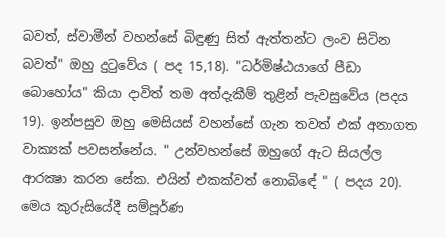බවත්, ස්වාමීන් වහන්සේ බිඳුණු සිත් ඇත්තන්ට ලංව සිටින බවත්" ඔහු දුටුවේය ( පද 15,18). "ධර්මිෂ්ඨයාගේ පීඩා බොහෝය" කියා දාවිත් තම අත්දැකීම් තුළින් පැවසුවේය (පදය 19). ඉන්පසුව ඔහු මෙසියස් වහන්සේ ගැන තවත් එක් අනාගත වාක්‍යක් පවසන්නේය. " උන්වහන්සේ ඔහුගේ ඇට සියල්ල ආරක්‍ෂා කරන සේක. එයින් එකක්වත් නොබිඳේ " ( පදය 20). මෙය කුරුසියේදී සම්පූර්ණ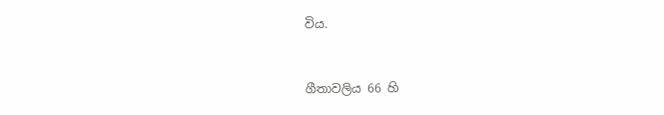විය.


ගීතාවලිය 66 හි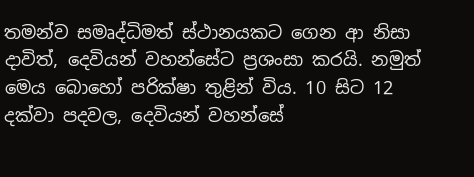තමන්ව සමෘද්ධිමත් ස්ථානයකට ගෙන ආ නිසා දාවිත්, දෙවියන් වහන්සේට ප්‍රශංසා කරයි. නමුත් මෙය බොහෝ පරික්ෂා තුළින් විය. 10 සිට 12 දක්වා පදවල, දෙවියන් වහන්සේ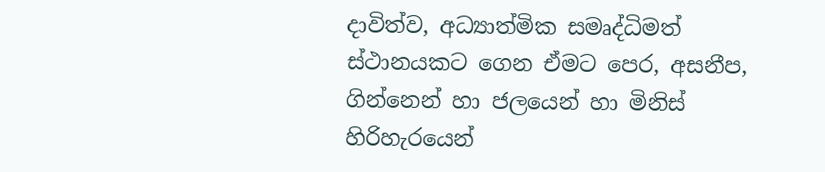දාවිත්ව, අධ්‍යාත්මික සමෘද්ධිමත් ස්ථානයකට ගෙන ඒමට පෙර, අසනීප, ගින්නෙන් හා ජලයෙන් හා මිනිස් හිරිහැරයෙන්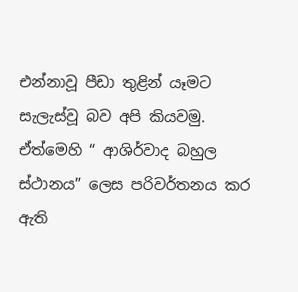එන්නාවූ පීඩා තුළින් යෑමට සැලැස්වූ බව අපි කියවමු. ඒත්මෙහි “ ආශිර්වාද බහුල ස්ථානය” ලෙස පරිවර්තනය කර ඇති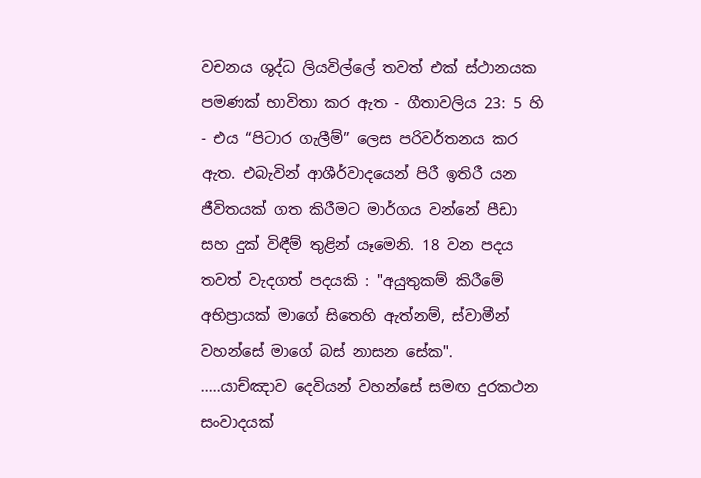වචනය ශුද්ධ ලියවිල්ලේ තවත් එක් ස්ථානයක පමණක් භාවිතා කර ඇත - ගීතාවලිය 23: 5 හි - එය “පිටාර ගැලීම්” ලෙස පරිවර්තනය කර ඇත. එබැවින් ආශීර්වාදයෙන් පිරී ඉතිරී යන ජීවිතයක් ගත කිරීමට මාර්ගය වන්නේ පීඩා සහ දුක් විඳීම් තුළින් යෑමෙනි. 18 වන පදය තවත් වැදගත් පදයකි : "අයුතුකම් කිරීමේ අභිප්‍රායක් මාගේ සිතෙහි ඇත්නම්, ස්වාමීන් වහන්සේ මාගේ බස් නාසන සේක". .....යාච්ඤාව දෙවියන් වහන්සේ සමඟ දුරකථන සංවාදයක්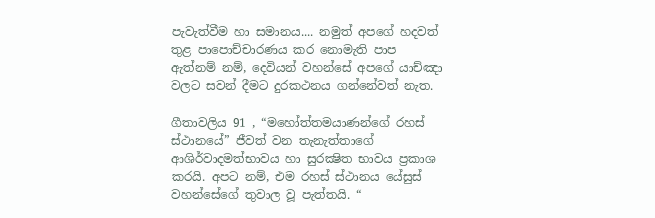පැවැත්වීම හා සමානය.... නමුත් අපගේ හදවත් තුළ පාපොච්චාරණය කර නොමැති පාප ඇත්නම් නම්, දෙවියන් වහන්සේ අපගේ යාච්ඤා වලට සවන් දීමට දුරකථනය ගන්නේවත් නැත.

ගීතාවලිය 91 , “මහෝත්තමයාණන්ගේ රහස් ස්ථානයේ” ජීවත් වන තැනැත්තාගේ ආශිර්වාදමත්භාවය හා සුරක්‍ෂිත භාවය ප්‍රකාශ කරයි. අපට නම්, එම රහස් ස්ථානය යේසුස් වහන්සේගේ තුවාල වූ පැත්තයි. “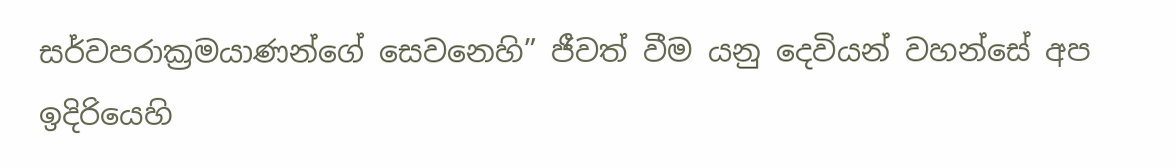සර්වපරාක්‍රමයාණන්ගේ සෙවනෙහි” ජීවත් වීම යනු දෙවියන් වහන්සේ අප ඉදිරියෙහි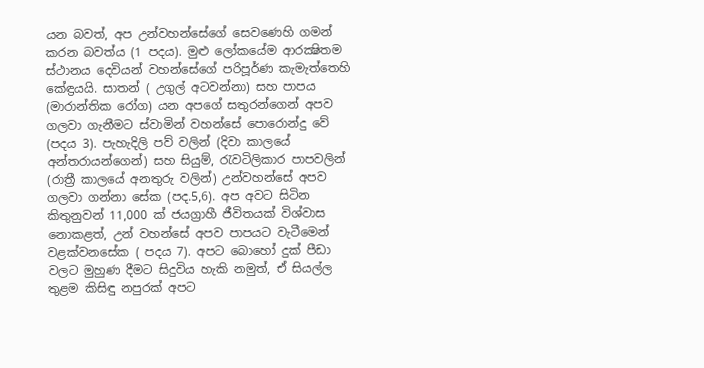යන බවත්, අප උන්වහන්සේගේ සෙවණෙහි ගමන් කරන බවත්ය (1 පදය). මුළු ලෝකයේම ආරක්‍ෂිතම ස්ථානය දෙවියන් වහන්සේගේ පරිපූර්ණ කැමැත්තෙහි කේඳ්‍රයයි. සාතන් ( උගුල් අටවන්නා) සහ පාපය (මාරාන්තික රෝග) යන අපගේ සතුරන්ගෙන් අපව ගලවා ගැනීමට ස්වාමින් වහන්සේ පොරොන්දු වේ (පදය 3). පැහැදිලි පව් වලින් (දිවා කාලයේ අන්තරායන්ගෙන්) සහ සියුම්, රැවටිලිකාර පාපවලින් (රාත්‍රී කාලයේ අනතුරු වලින්) උන්වහන්සේ අපව ගලවා ගන්නා සේක (පද.5,6). අප අවට සිටින කිතුනුවන් 11,000 ක් ජයග්‍රාහී ජීවිතයක් විශ්වාස නොකළත්, උන් වහන්සේ අපව පාපයට වැටීමෙන් වළක්වනසේක ( පදය 7). අපට බොහෝ දුක් පීඩා වලට මුහුණ දීමට සිදුවිය හැකි නමුත්, ඒ සියල්ල තුළම කිසිඳු නපුරක් අපට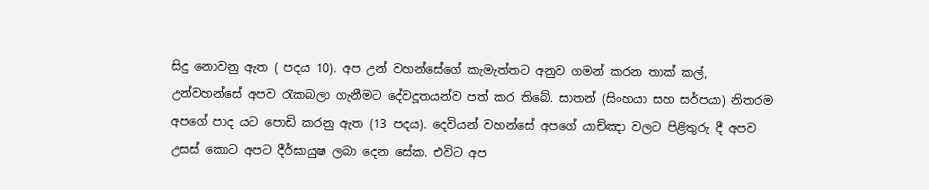සිදු නොවනු ඇත ( පදය 10). අප උන් වහන්සේගේ කැමැත්තට අනුව ගමන් කරන තාක් කල්, උන්වහන්සේ අපව රැකබලා ගැනීමට දේවදූතයන්ව පත් කර තිබේ. සාතන් (සිංහයා සහ සර්පයා) නිතරම අපගේ පාද යට පොඩි කරනු ඇත (13 පදය). දෙවියන් වහන්සේ අපගේ යාච්ඤා වලට පිළිතුරු දී අපව උසස් කොට අපට දීර්ඝායුෂ ලබා දෙන සේක. එවිට අප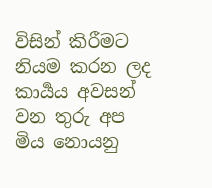විසින් කිරීමට නියම කරන ලද කාර්‍යය අවසන් වන තුරු අප මිය නොයනු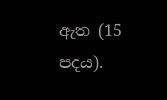ඇත (15 පදය).